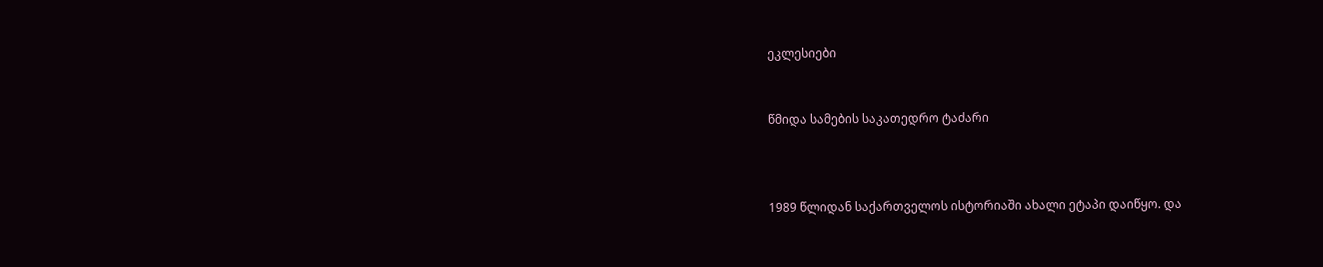ეკლესიები


წმიდა სამების საკათედრო ტაძარი



1989 წლიდან საქართველოს ისტორიაში ახალი ეტაპი დაიწყო. და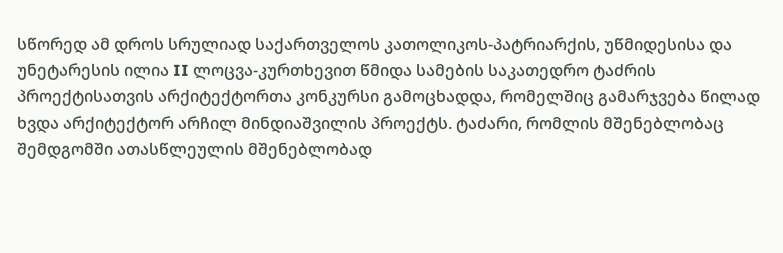სწორედ ამ დროს სრულიად საქართველოს კათოლიკოს-პატრიარქის, უწმიდესისა და უნეტარესის ილია II ლოცვა-კურთხევით წმიდა სამების საკათედრო ტაძრის პროექტისათვის არქიტექტორთა კონკურსი გამოცხადდა, რომელშიც გამარჯვება წილად ხვდა არქიტექტორ არჩილ მინდიაშვილის პროექტს. ტაძარი, რომლის მშენებლობაც შემდგომში ათასწლეულის მშენებლობად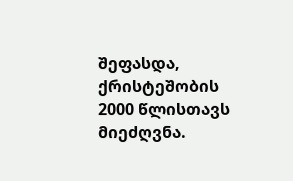შეფასდა, ქრისტეშობის 2000 წლისთავს მიეძღვნა.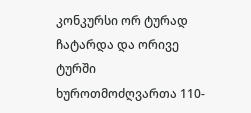კონკურსი ორ ტურად ჩატარდა და ორივე ტურში ხუროთმოძღვართა 110-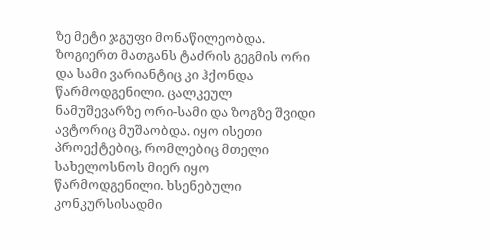ზე მეტი ჯგუფი მონაწილეობდა. ზოგიერთ მათგანს ტაძრის გეგმის ორი და სამი ვარიანტიც კი ჰქონდა წარმოდგენილი. ცალკეულ ნამუშევარზე ორი-სამი და ზოგზე შვიდი ავტორიც მუშაობდა. იყო ისეთი პროექტებიც, რომლებიც მთელი სახელოსნოს მიერ იყო წარმოდგენილი. ხსენებული კონკურსისადმი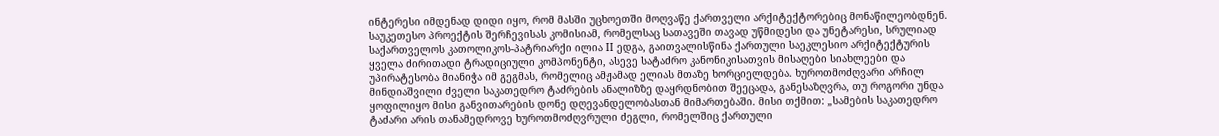ინტერესი იმდენად დიდი იყო, რომ მასში უცხოეთში მოღვაწე ქართველი არქიტექტორებიც მონაწილეობდნენ. საუკეთესო პროექტის შერჩევისას კომისიამ, რომელსაც სათავეში თავად უწმიდესი და უნეტარესი, სრულიად საქართველოს კათოლიკოს-პატრიარქი ილია II ედგა, გაითვალისწინა ქართული საეკლესიო არქიტექტურის ყველა ძირითადი ტრადიციული კომპონენტი, ასევე სატაძრო კანონიკისათვის მისაღები სიახლეები და უპირატესობა მიანიჭა იმ გეგმას, რომელიც ამჟამად ელიას მთაზე ხორციელდება. ხუროთმოძღვარი არჩილ მინდიაშვილი ძველი საკათედრო ტაძრების ანალიზზე დაყრდნობით შეეცადა, განესაზღვრა, თუ როგორი უნდა ყოფილიყო მისი განვითარების დონე დღევანდელობასთან მიმართებაში. მისი თქმით: „სამების საკათედრო ტაძარი არის თანამედროვე ხუროთმოძღვრული ძეგლი, რომელშიც ქართული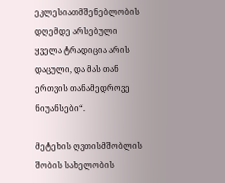ეკლესიათმშენებლობის დღემდე არსებული ყველა ტრადიცია არის დაცული, და მას თან ერთვის თანამედროვე ნიუანსები“.

მეტეხის ღვთისმშობლის შობის სახელობის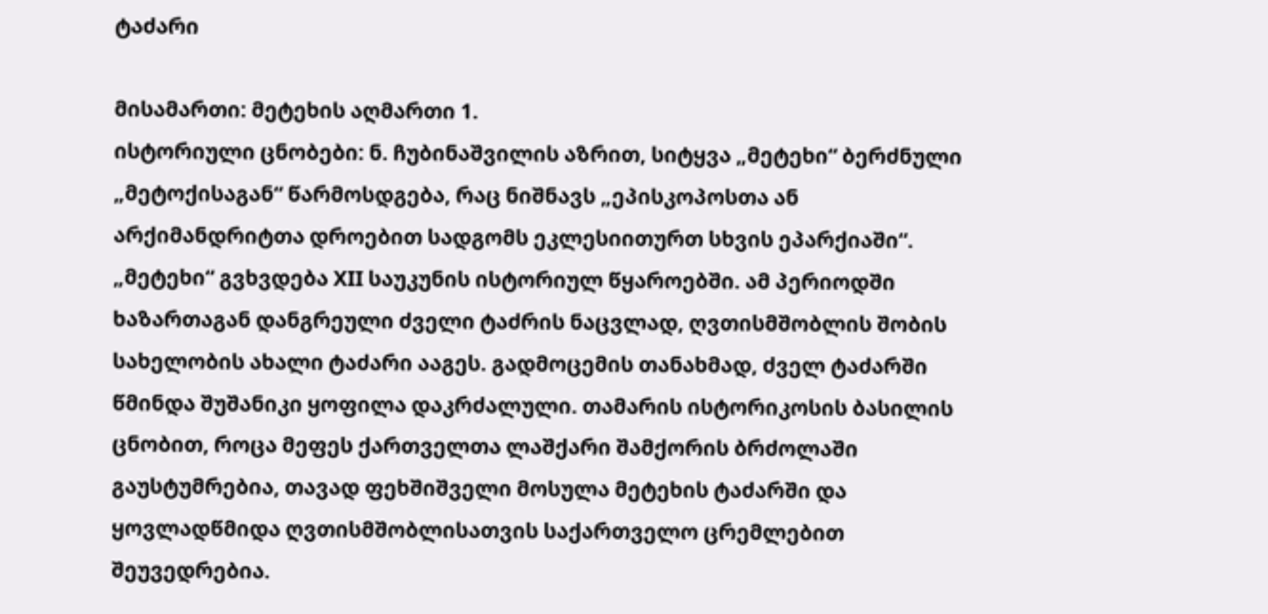ტაძარი

მისამართი: მეტეხის აღმართი 1.
ისტორიული ცნობები: ნ. ჩუბინაშვილის აზრით, სიტყვა „მეტეხი“ ბერძნული „მეტოქისაგან“ წარმოსდგება, რაც ნიშნავს „ეპისკოპოსთა ან არქიმანდრიტთა დროებით სადგომს ეკლესიითურთ სხვის ეპარქიაში“. „მეტეხი“ გვხვდება XII საუკუნის ისტორიულ წყაროებში. ამ პერიოდში ხაზართაგან დანგრეული ძველი ტაძრის ნაცვლად, ღვთისმშობლის შობის სახელობის ახალი ტაძარი ააგეს. გადმოცემის თანახმად, ძველ ტაძარში წმინდა შუშანიკი ყოფილა დაკრძალული. თამარის ისტორიკოსის ბასილის ცნობით, როცა მეფეს ქართველთა ლაშქარი შამქორის ბრძოლაში გაუსტუმრებია, თავად ფეხშიშველი მოსულა მეტეხის ტაძარში და ყოვლადწმიდა ღვთისმშობლისათვის საქართველო ცრემლებით შეუვედრებია.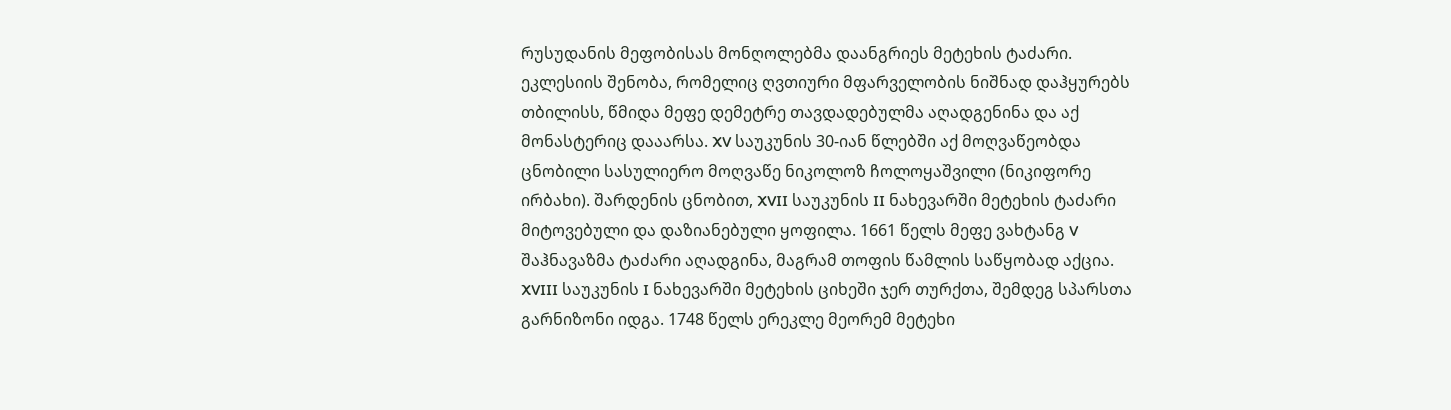რუსუდანის მეფობისას მონღოლებმა დაანგრიეს მეტეხის ტაძარი. ეკლესიის შენობა, რომელიც ღვთიური მფარველობის ნიშნად დაჰყურებს თბილისს, წმიდა მეფე დემეტრე თავდადებულმა აღადგენინა და აქ მონასტერიც დააარსა. XV საუკუნის 30-იან წლებში აქ მოღვაწეობდა ცნობილი სასულიერო მოღვაწე ნიკოლოზ ჩოლოყაშვილი (ნიკიფორე ირბახი). შარდენის ცნობით, XVII საუკუნის II ნახევარში მეტეხის ტაძარი მიტოვებული და დაზიანებული ყოფილა. 1661 წელს მეფე ვახტანგ V შაჰნავაზმა ტაძარი აღადგინა, მაგრამ თოფის წამლის საწყობად აქცია.
XVIII საუკუნის I ნახევარში მეტეხის ციხეში ჯერ თურქთა, შემდეგ სპარსთა გარნიზონი იდგა. 1748 წელს ერეკლე მეორემ მეტეხი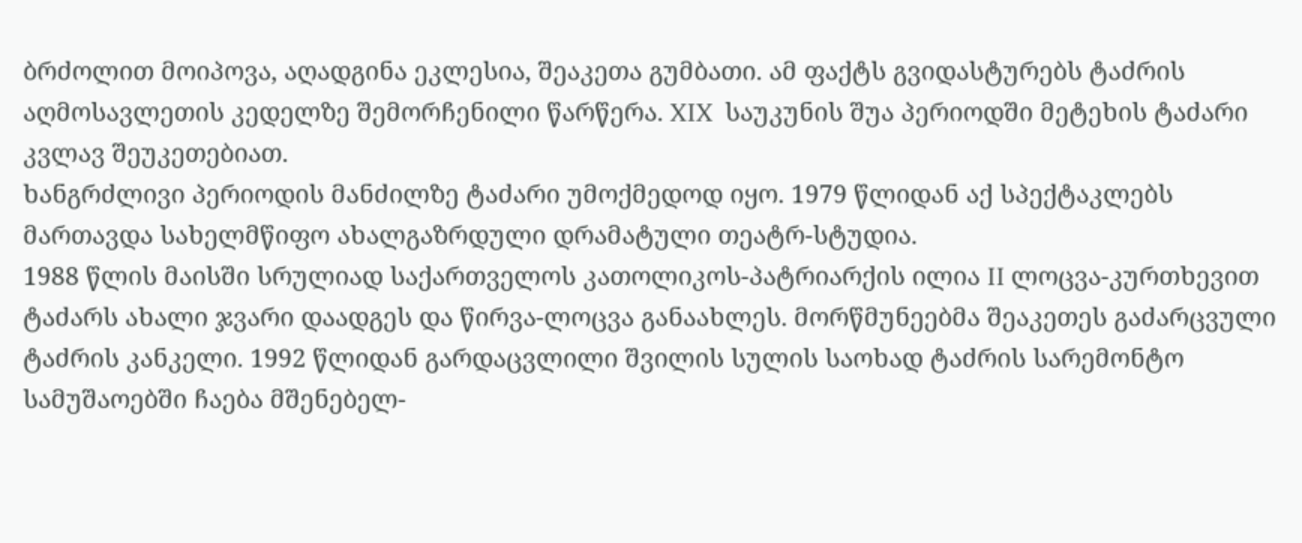ბრძოლით მოიპოვა, აღადგინა ეკლესია, შეაკეთა გუმბათი. ამ ფაქტს გვიდასტურებს ტაძრის აღმოსავლეთის კედელზე შემორჩენილი წარწერა. XIX  საუკუნის შუა პერიოდში მეტეხის ტაძარი კვლავ შეუკეთებიათ.
ხანგრძლივი პერიოდის მანძილზე ტაძარი უმოქმედოდ იყო. 1979 წლიდან აქ სპექტაკლებს მართავდა სახელმწიფო ახალგაზრდული დრამატული თეატრ-სტუდია.
1988 წლის მაისში სრულიად საქართველოს კათოლიკოს-პატრიარქის ილია II ლოცვა-კურთხევით ტაძარს ახალი ჯვარი დაადგეს და წირვა-ლოცვა განაახლეს. მორწმუნეებმა შეაკეთეს გაძარცვული ტაძრის კანკელი. 1992 წლიდან გარდაცვლილი შვილის სულის საოხად ტაძრის სარემონტო სამუშაოებში ჩაება მშენებელ-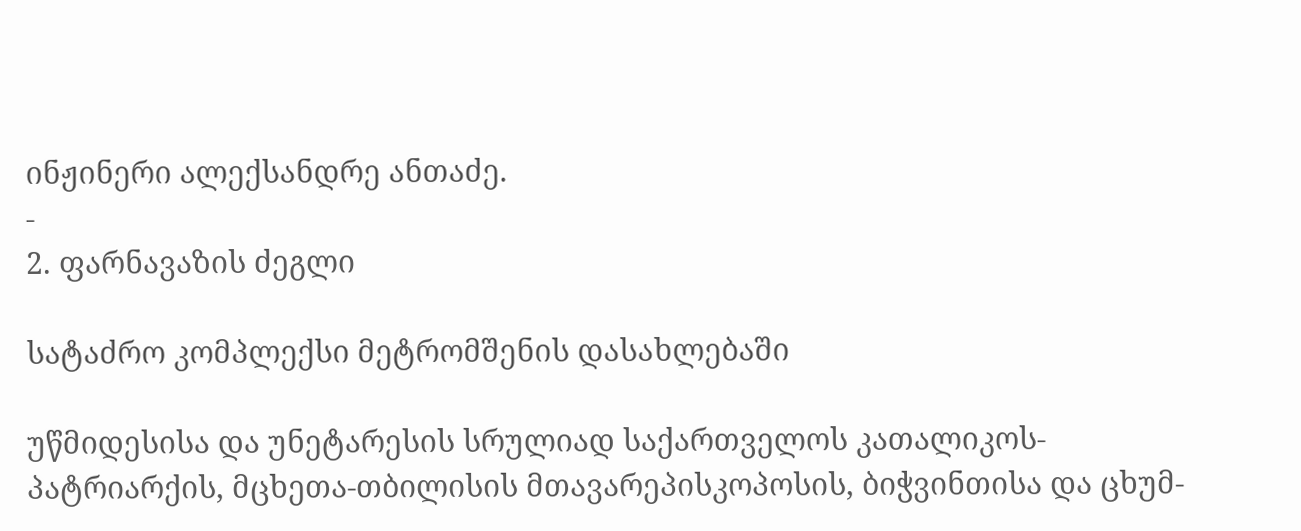ინჟინერი ალექსანდრე ანთაძე.
-
2. ფარნავაზის ძეგლი

სატაძრო კომპლექსი მეტრომშენის დასახლებაში

უწმიდესისა და უნეტარესის სრულიად საქართველოს კათალიკოს-პატრიარქის, მცხეთა-თბილისის მთავარეპისკოპოსის, ბიჭვინთისა და ცხუმ-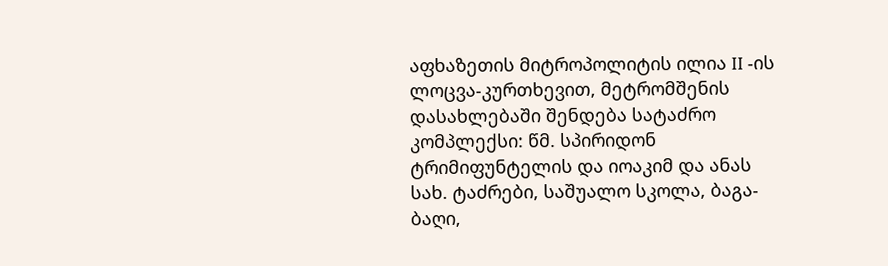აფხაზეთის მიტროპოლიტის ილია II -ის ლოცვა-კურთხევით, მეტრომშენის დასახლებაში შენდება სატაძრო კომპლექსი: წმ. სპირიდონ ტრიმიფუნტელის და იოაკიმ და ანას სახ. ტაძრები, საშუალო სკოლა, ბაგა-ბაღი,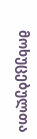მოხუცებულთა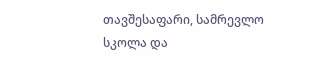თავშესაფარი, სამრევლო სკოლა და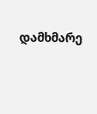დამხმარე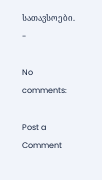სათავსოები.
-

No comments:

Post a Comment